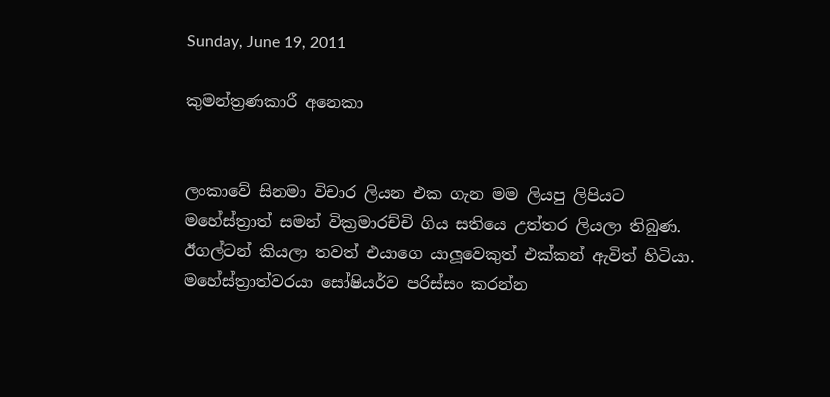Sunday, June 19, 2011

කුමන්ත්‍රණකාරී අනෙකා


ලංකාවේ සිනමා විචාර ලියන එක ගැන මම ලියපු ලිපියට මහේස්ත්‍රාත් සමන් වික්‍රමාරච්චි ගිය සතියෙ උත්තර ලියලා තිබුණ. ඊගල්ටන් කියලා තවත් එයාගෙ යාලූවෙකුත් එක්කන් ඇවිත් හිටියා. මහේස්ත්‍රාත්වරයා සෝෂියර්ව පරිස්සං කරන්න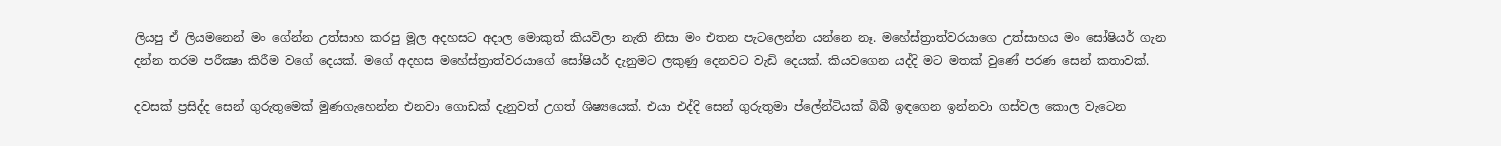ලියපු ඒ ලියමනෙන් මං ගේන්න උත්සාහ කරපු මූල අදහසට අදාල මොකුත් කියවිලා නැති නිසා මං එතන පැටලෙන්න යන්නෙ නෑ. මහේස්ත්‍රාත්වරයාගෙ උත්සාහය මං සෝෂියර් ගැන දන්න තරම පරීක්‍ෂා කිරීම වගේ දෙයක්. මගේ අදහස මහේස්ත්‍රාත්වරයාගේ සෝෂියර් දැනුමට ලකුණු දෙනවට වැඩි දෙයක්. කියවගෙන යද්දි මට මතක් වුණේ පරණ සෙන් කතාවක්.

දවසක් ප්‍රසිද්ද සෙන් ගුරුතුමෙක් මුණගැහෙන්න එනවා ගොඩක් දැනුවත් උගත් ශිෂ්‍යයෙක්. එයා එද්දි සෙන් ගුරුතුමා ප්ලේන්ටියක් බිබී ඉඳගෙන ඉන්නවා ගස්වල කොල වැටෙන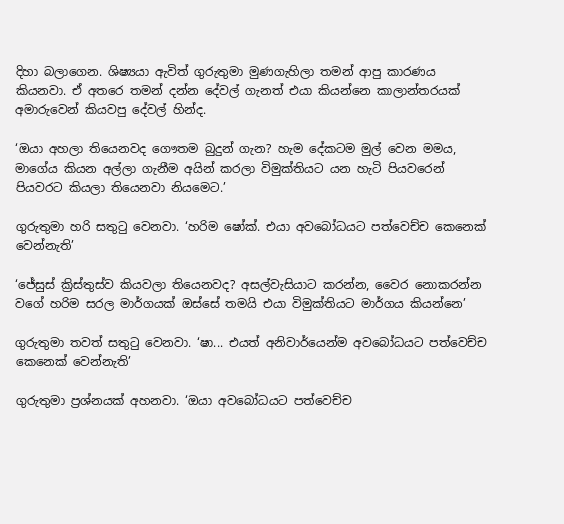දිහා බලාගෙන. ශිෂ්‍යයා ඇවිත් ගුරුතුමා මුණගැහිලා තමන් ආපු කාරණය කියනවා. ඒ අතරෙ තමන් දන්න දේවල් ගැනත් එයා කියන්නෙ කාලාන්තරයක් අමාරුවෙන් කියවපු දේවල් හින්ද.

‘ඔයා අහලා තියෙනවද ගෞතම බුදුන් ගැන? හැම දේකටම මුල් වෙන මමය, මාගේය කියන අල්ලා ගැනීම අයින් කරලා විමුක්තියට යන හැටි පියවරෙන් පියවරට කියලා තියෙනවා නියමෙට.’

ගුරුතුමා හරි සතුටු වෙනවා. ‘හරිම ෂෝක්. එයා අවබෝධයට පත්වෙච්ච කෙනෙක් වෙන්නැති’

‘ජේසුස් ක්‍රිස්තුස්ව කියවලා තියෙනවද? අසල්වැසියාට කරන්න, වෛර නොකරන්න වගේ හරිම සරල මාර්ගයක් ඔස්සේ තමයි එයා විමුක්තියට මාර්ගය කියන්නෙ’

ගුරුතුමා තවත් සතුටු වෙනවා. ‘ෂා... එයත් අනිවාර්යෙන්ම අවබෝධයට පත්වෙච්ච කෙනෙක් වෙන්නැති’

ගුරුතුමා ප්‍රශ්නයක් අහනවා. ‘ඔයා අවබෝධයට පත්වෙච්ච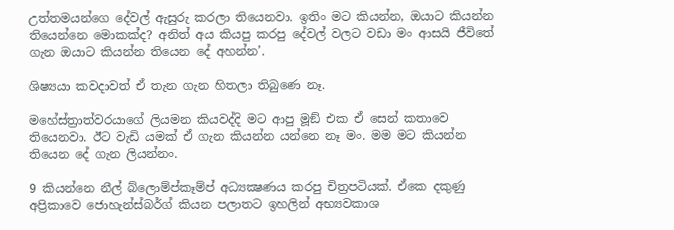උත්තමයන්ගෙ දේවල් ඇසුරු කරලා තියෙනවා. ඉතිං මට කියන්න, ඔයාට කියන්න තියෙන්නෙ මොකක්ද? අනිත් අය කියපු කරපු දේවල් වලට වඩා මං ආසයි ජීවිතේ ගැන ඔයාට කියන්න තියෙන දේ අහන්න’.

ශිෂ්‍යයා කවදාවත් ඒ තැන ගැන හිතලා තිබුණෙ නෑ.

මහේස්ත්‍රාත්වරයාගේ ලියමන කියවද්දි මට ආපු මූඞ් එක ඒ සෙන් කතාවෙ තියෙනවා. ඊට වැඩි යමක් ඒ ගැන කියන්න යන්නෙ නෑ මං. මම මට කියන්න තියෙන දේ ගැන ලියන්නං.

9 කියන්නෙ නීල් බ්ලොම්ප්කෑම්ප් අධ්‍යක්‍ෂණය කරපු චිත්‍රපටියක්. ඒකෙ දකුණු අප්‍රිකාවෙ ජොහැන්ස්බර්ග් කියන පලාතට ඉහලින් අභ්‍යවකාශ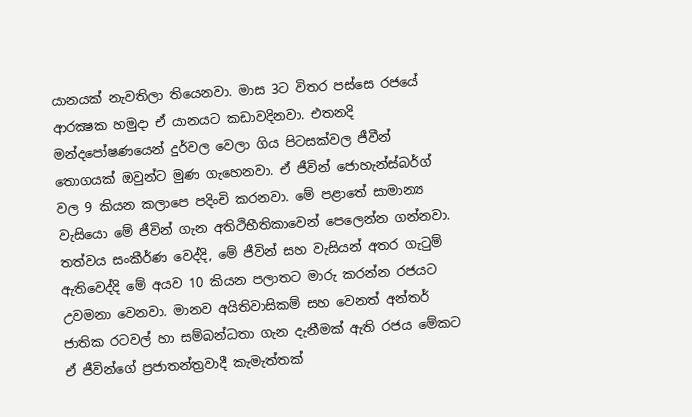යානයක් නැවතිලා තියෙනවා. මාස 3ට විතර පස්සෙ රජයේ ආරක්‍ෂක හමුදා ඒ යානයට කඩාවදිනවා. එතනදි මන්දපෝෂණයෙන් දුර්වල වෙලා ගිය පිටසක්වල ජීවීන් තොගයක් ඔවුන්ට මුණ ගැහෙනවා. ඒ ජීවින් ජොහැන්ස්බර්ග් වල 9 කියන කලාපෙ පදිංචි කරනවා. මේ පළාතේ සාමාන්‍ය වැසියො මේ ජීවින් ගැන අතිථිභීතිකාවෙන් පෙලෙන්න ගන්නවා. තත්වය සංකීර්ණ වෙද්දි, මේ ජීවින් සහ වැසියන් අතර ගැටුම් ඇතිවෙද්දි මේ අයව 10 කියන පලාතට මාරු කරන්න රජයට උවමනා වෙනවා. මානව අයිතිවාසිකම් සහ වෙනත් අන්තර් ජාතික රටවල් හා සම්බන්ධතා ගැන දැනීමක් ඇති රජය මේකට ඒ ජීවින්ගේ ප්‍රජාතන්ත්‍රවාදී කැමැත්තක්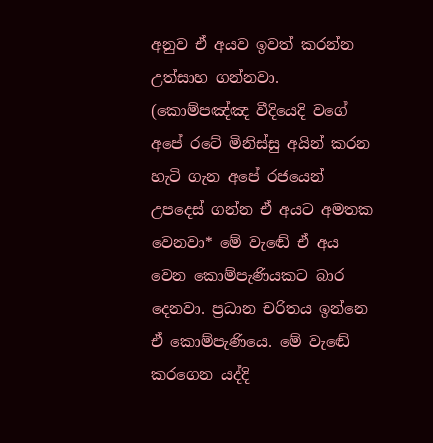අනුව ඒ අයව ඉවත් කරන්න උත්සාහ ගන්නවා. (කොම්පඤ්ඤ වීදියෙදි වගේ අපේ රටේ මිනිස්සු අයින් කරන හැටි ගැන අපේ රජයෙන් උපදෙස් ගන්න ඒ අයට අමතක වෙනවා* මේ වැඬේ ඒ අය වෙන කොම්පැණියකට බාර දෙනවා. ප්‍රධාන චරිතය ඉන්නෙ ඒ කොම්පැණියෙ. මේ වැඬේ කරගෙන යද්දි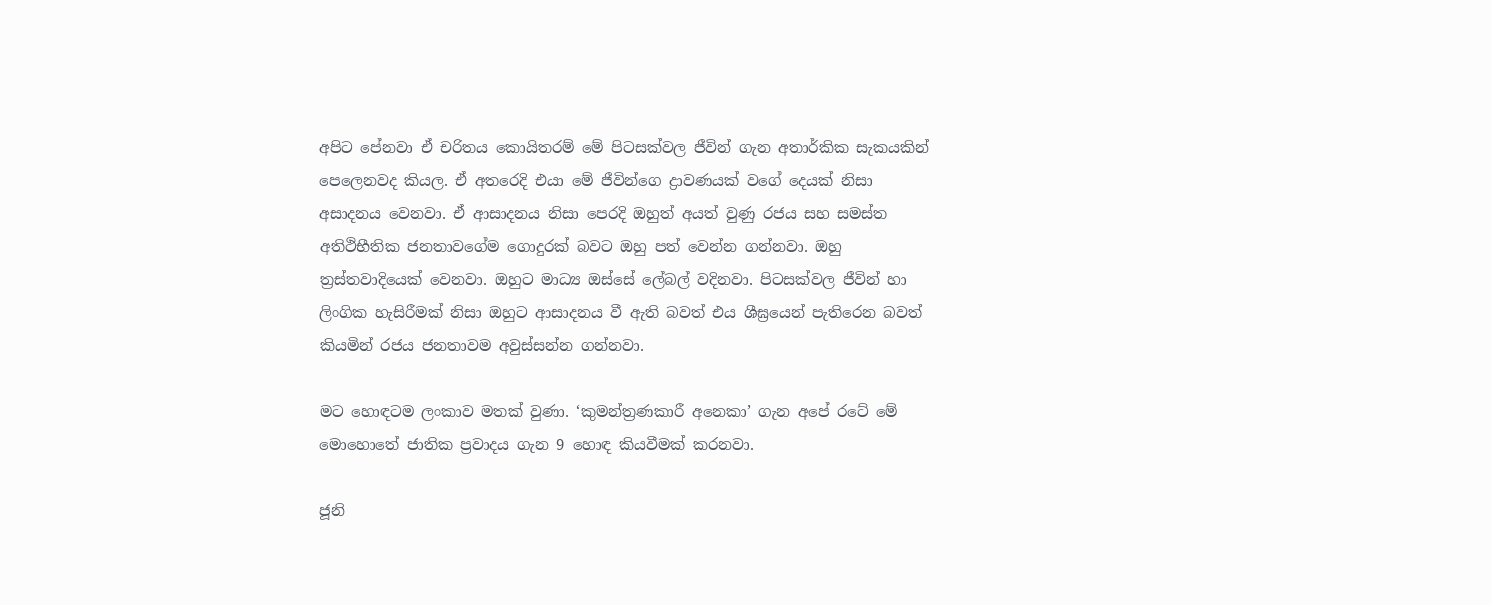අපිට පේනවා ඒ චරිතය කොයිතරම් මේ පිටසක්වල ජීවින් ගැන අතාර්කික සැකයකින් පෙලෙනවද කියල. ඒ අතරෙදි එයා මේ ජීවින්ගෙ ද්‍රාවණයක් වගේ දෙයක් නිසා අසාදනය වෙනවා. ඒ ආසාදනය නිසා පෙරදි ඔහුත් අයත් වුණු රජය සහ සමස්ත අතිථිභීතික ජනතාවගේම ගොදුරක් බවට ඔහු පත් වෙන්න ගන්නවා. ඔහු ත්‍රස්තවාදියෙක් වෙනවා. ඔහුට මාධ්‍ය ඔස්සේ ලේබල් වදිනවා. පිටසක්වල ජීවින් හා ලිංගික හැසිරීමක් නිසා ඔහුට ආසාදනය වී ඇති බවත් එය ශීඝ්‍රයෙන් පැතිරෙන බවත් කියමින් රජය ජනතාවම අවුස්සන්න ගන්නවා.

මට හොඳටම ලංකාව මතක් වුණා. ‘කුමන්ත්‍රණකාරී අනෙකා’ ගැන අපේ රටේ මේ මොහොතේ ජාතික ප්‍රවාදය ගැන 9 හොඳ කියවීමක් කරනවා.

ජූනි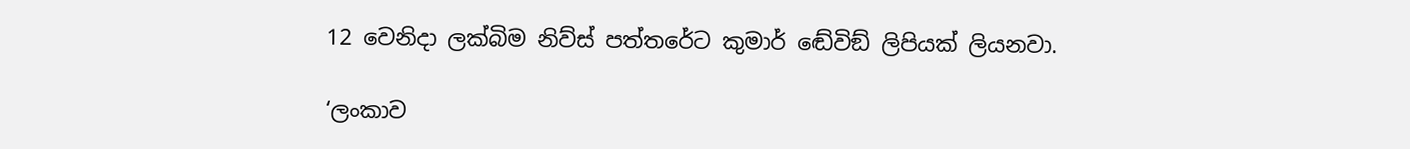12 වෙනිදා ලක්බිම නිව්ස් පත්තරේට කුමාර් ඬේවිඞ් ලිපියක් ලියනවා.

‘ලංකාව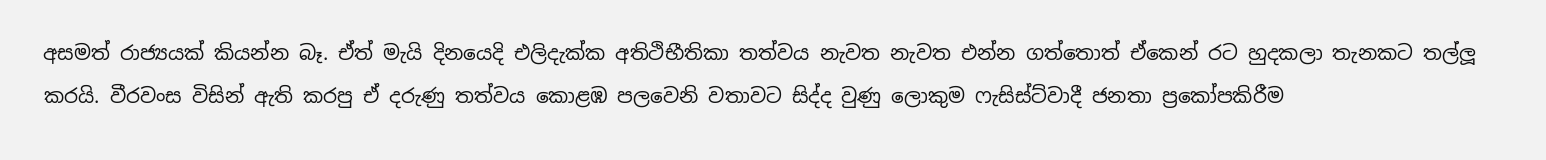අසමත් රාජ්‍යයක් කියන්න බෑ. ඒත් මැයි දිනයෙදි එලිදැක්ක අතිථිභීතිකා තත්වය නැවත නැවත එන්න ගත්තොත් ඒකෙන් රට හුදකලා තැනකට තල්ලූ කරයි. වීරවංස විසින් ඇති කරපු ඒ දරුණු තත්වය කොළඹ පලවෙනි වතාවට සිද්ද වුණු ලොකුම ෆැසිස්ට්වාදී ජනතා ප්‍රකෝපකිරීම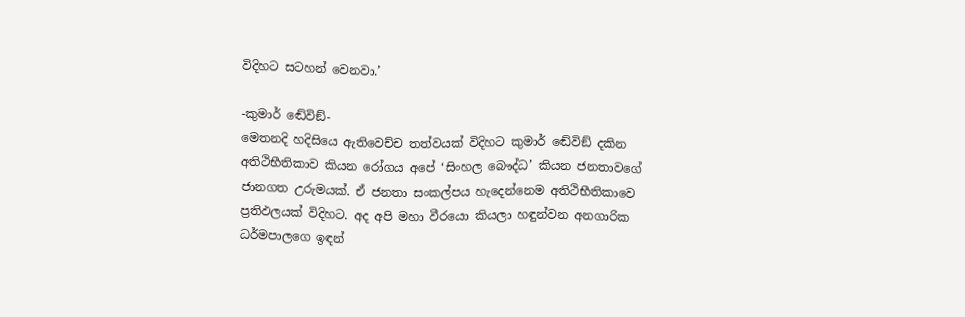විදිහට සටහන් වෙනවා.’

-කුමාර් ඬේවිඞ්-
මෙතනදි හදිසියෙ ඇතිවෙච්ච තත්වයක් විදිහට කුමාර් ඬේවිඞ් දකින අතිථිභීතිකාව කියන රෝගය අපේ ‘සිංහල බෞද්ධ’ කියන ජනතාවගේ ජානගත උරුමයක්. ඒ ජනතා සංකල්පය හැදෙන්නෙම අතිථිභීතිකාවෙ ප්‍රතිඵලයක් විදිහට. අද අපි මහා වීරයො කියලා හඳුන්වන අනගාරික ධර්මපාලගෙ ඉඳන්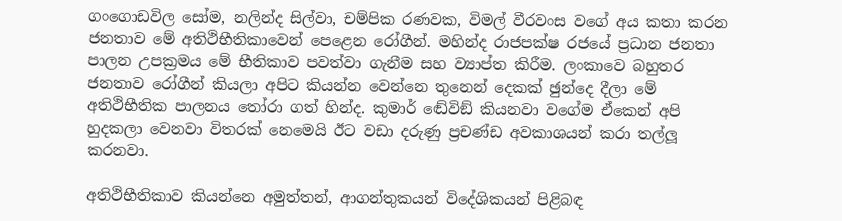ගංගොඩවිල සෝම, නලින්ද සිල්වා, චම්පික රණවක, විමල් වීරවංස වගේ අය කතා කරන ජනතාව මේ අතිථිභීතිකාවෙන් පෙළෙන රෝගීන්. මහින්ද රාජපක්ෂ රජයේ ප්‍රධාන ජනතා පාලන උපක්‍රමය මේ භීතිකාව පවත්වා ගැනීම සහ ව්‍යාප්ත කිරීම. ලංකාවෙ බහුතර ජනතාව රෝගීන් කියලා අපිට කියන්න වෙන්නෙ තුනෙන් දෙකක් ඡුන්දෙ දීලා මේ අතිථිභීතික පාලනය තෝරා ගත් හින්ද. කුමාර් ඬේවිඞ් කියනවා වගේම ඒකෙන් අපි හුදකලා වෙනවා විතරක් නෙමෙයි ඊට වඩා දරුණු ප්‍රචණ්ඩ අවකාශයන් කරා තල්ලූ කරනවා.

අතිථිභීතිකාව කියන්නෙ අමුත්තන්, ආගන්තුකයන් විදේශිකයන් පිළිබඳ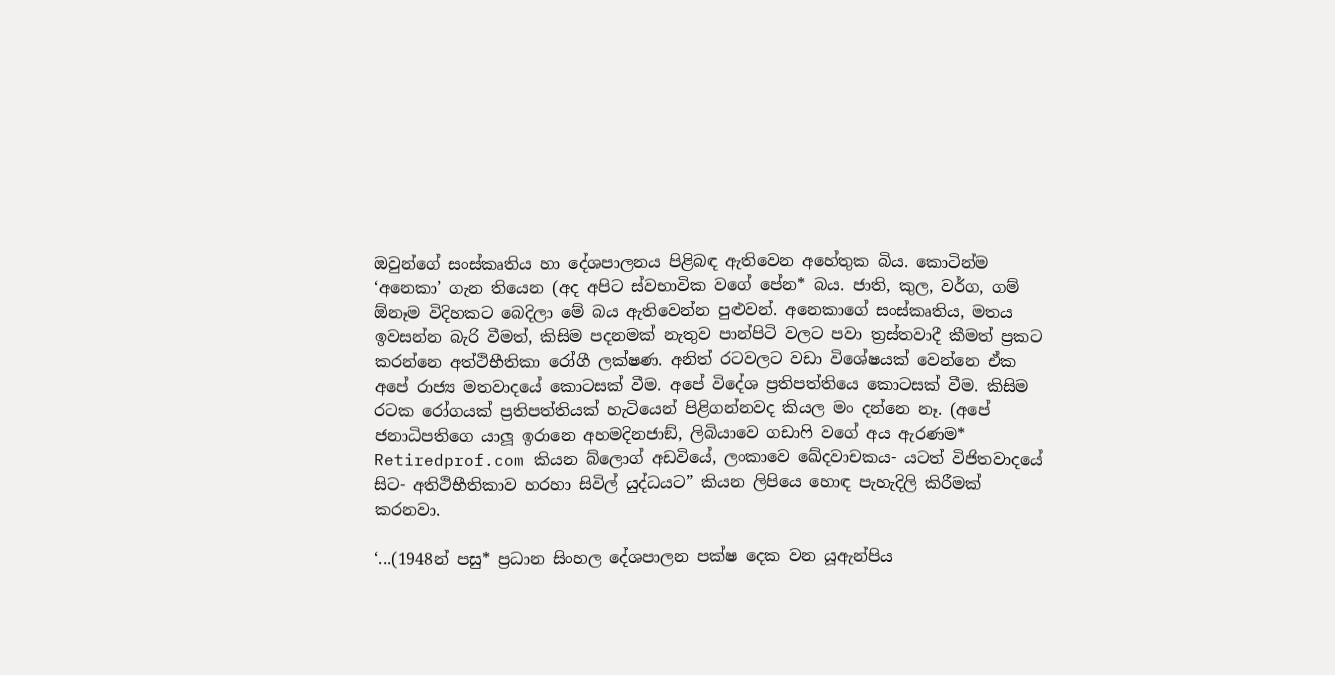ඔවුන්ගේ සංස්කෘතිය හා දේශපාලනය පිළිබඳ ඇතිවෙන අහේතුක බිය. කොටින්ම ‘අනෙකා’ ගැන තියෙන (අද අපිට ස්වභාවික වගේ පේන* බය. ජාති, කුල, වර්ග, ගම් ඕනෑම විදිහකට බෙදිලා මේ බය ඇතිවෙන්න පුළුවන්. අනෙකාගේ සංස්කෘතිය, මතය ඉවසන්න බැරි වීමත්, කිසිම පදනමක් නැතුව පාන්පිටි වලට පවා ත්‍රස්තවාදී කීමත් ප්‍රකට කරන්නෙ අත්ථිභීතිකා රෝගී ලක්ෂණ. අනිත් රටවලට වඩා විශේෂයක් වෙන්නෙ ඒක අපේ රාජ්‍ය මතවාදයේ කොටසක් වීම. අපේ විදේශ ප්‍රතිපත්තියෙ කොටසක් වීම. කිසිම රටක රෝගයක් ප්‍රතිපත්තියක් හැටියෙන් පිළිගන්නවද කියල මං දන්නෙ නෑ. (අපේ ජනාධිපතිගෙ යාලූ ඉරානෙ අහමදිනජාඞ්, ලිබියාවෙ ගඩාෆි වගේ අය ඇරණම*
Retiredprof.com කියන බ්ලොග් අඩවියේ, ලංකාවෙ ඛේදවාචකය- යටත් විජිතවාදයේ සිට- අතිථිභීතිකාව හරහා සිවිල් යුද්ධයට” කියන ලිපියෙ හොඳ පැහැදිලි කිරීමක් කරනවා.

‘...(1948න් පසු* ප්‍රධාන සිංහල දේශපාලන පක්ෂ දෙක වන යූඇන්පිය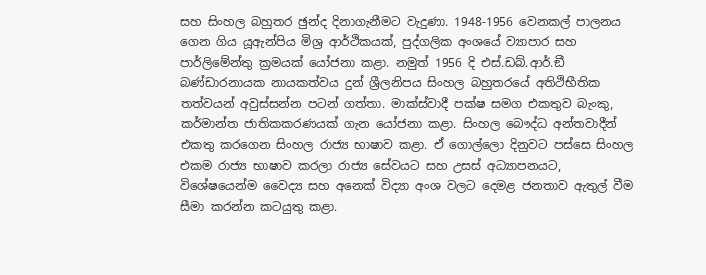සහ සිංහල බහුතර ඡුන්ද දිනාගැනීමට වැදුණා. 1948-1956 වෙනකල් පාලනය ගෙන ගිය යූඇන්පිය මිශ්‍ර ආර්ථිකයක්, පුද්ගලික අංශයේ ව්‍යාපාර සහ පාර්ලිමේන්තු ක්‍රමයක් යෝජනා කළා. නමුත් 1956 දි එස්.ඩබ්.ආර්.ඞී බණ්ඩාරනායක නායකත්වය දුන් ශ්‍රීලනිපය සිංහල බහුතරයේ අතිථිභීතික තත්වයන් අවුස්සන්න පටන් ගත්තා. මාක්ස්වාදී පක්ෂ සමග එකතුව බැංකු, කර්මාන්ත ජාතිකකරණයක් ගැන යෝජනා කළා. සිංහල බෞද්ධ අන්තවාදීන් එකතු කරගෙන සිංහල රාජ්‍ය භාෂාව කළා. ඒ ගොල්ලො දිනුවට පස්සෙ සිංහල එකම රාජ්‍ය භාෂාව කරලා රාජ්‍ය සේවයට සහ උසස් අධ්‍යාපනයට, විශේෂයෙන්ම වෛද්‍ය සහ අනෙක් විද්‍යා අංශ වලට දෙමළ ජනතාව ඇතුල් වීම සීමා කරන්න කටයුතු කළා.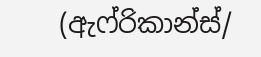(ඇෆ්රිකාන්ස්/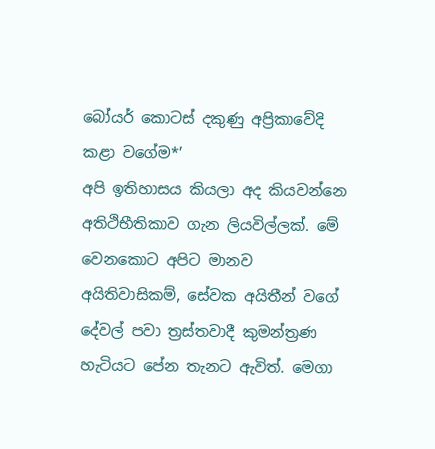බෝයර් කොටස් දකුණු අප්‍රිකාවේදි කළා වගේම*’
අපි ඉතිහාසය කියලා අද කියවන්නෙ අතිථිභීතිකාව ගැන ලියවිල්ලක්. මේ වෙනකොට අපිට මානව අයිතිවාසිකම්, සේවක අයිතීන් වගේ දේවල් පවා ත්‍රස්තවාදී කුමන්ත්‍රණ හැටියට පේන තැනට ඇවිත්. මෙගා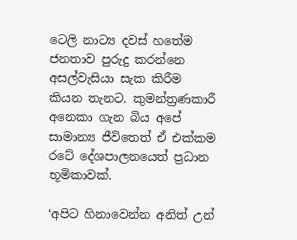ටෙලි නාට්‍ය දවස් හතේම ජනතාව පුරුදු කරන්නෙ අසල්වැසියා සැක කිරීම කියන තැනට. කුමන්ත්‍රණකාරී අනෙකා ගැන බිය අපේ සාමාන්‍ය ජීවිතෙත් ඒ එක්කම රටේ දේශපාලනයෙත් ප්‍රධාන භූමිකාවක්.

‘අපිට හිනාවෙන්න අනිත් උන්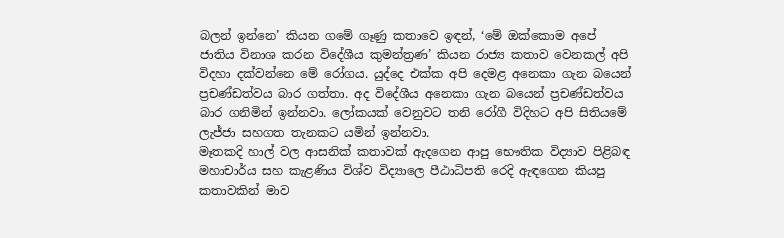බලන් ඉන්නෙ’ කියන ගමේ ගෑණු කතාවෙ ඉඳන්, ‘මේ ඔක්කොම අපේ ජාතිය විනාශ කරන විදේශීය කුමන්ත්‍රණ’ කියන රාජ්‍ය කතාව වෙනකල් අපි විදහා දක්වන්නෙ මේ රෝගය. යුද්දෙ එක්ක අපි දෙමළ අනෙකා ගැන බයෙන් ප්‍රචණ්ඩත්වය බාර ගත්තා. අද විදේශීය අනෙකා ගැන බයෙන් ප්‍රචණ්ඩත්වය බාර ගනිමින් ඉන්නවා. ලෝකයක් වෙනුවට තනි රෝගී විදිහට අපි සිතියමේ ලැජ්ජා සහගත තැනකට යමින් ඉන්නවා.
මෑතකදි හාල් වල ආසනික් කතාවක් ඇදගෙන ආපු භෞතික විද්‍යාව පිළිබඳ මහාචාර්ය සහ කැළණිය විශ්ව විද්‍යාලෙ පීඨාධිපති රෙදි ඇඳගෙන කියපු කතාවකින් මාව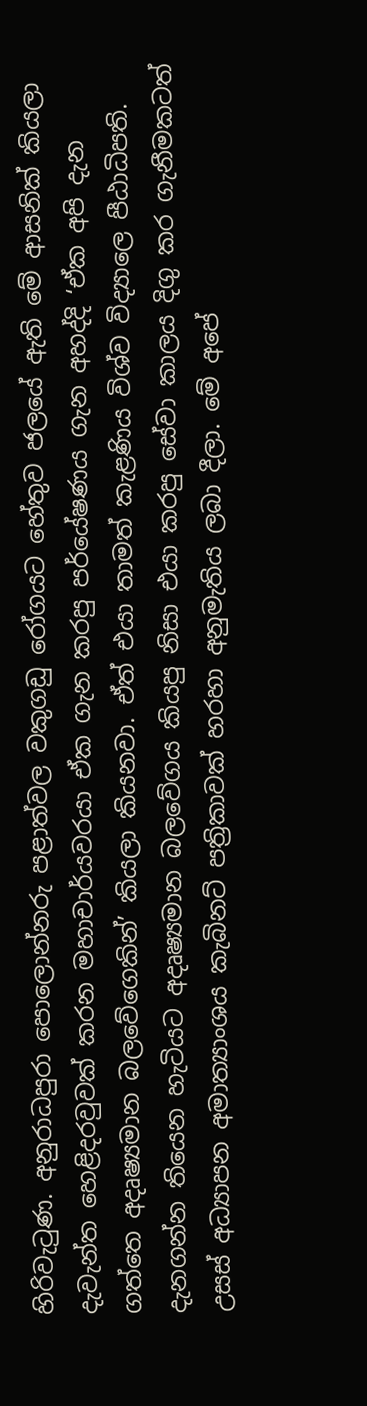හිරිවැටුණ. අනුරාධපුරා පොලොන්නරු පළාත්වල වකුගඩු රෝගයට හේතුව ජලයේ ඇති මේ ආසනික් කියලා දැවැන්ත හෙළිදරවුවක් කරන මහාචාර්යවරයා ඒක ගැන කරපු පර්යේෂණය ගැන අහද්දි ‘ඒක අපි දැන ගත්තෙ අදෘෂ්‍යමාන බලවේගෙකින්’ කියලා කියනවා. ඒත් එයා තාමත් කැළණිය විශ්ව විද්‍යාලෙ පීඨාධිපති. දැනගන්න තියෙන හැටියට අදෘෂ්‍යමාන බලවේගය කියපු නිසා එයා කරපු සේවා කාලය දිගු කර ගැනීමකටත් උසස් අධ්‍යාපන අමාත්‍යාංශය කැබිනට් පත්‍රිකාවක් හරහා අනුමැතිය ලබා දීලා. මේ අපේ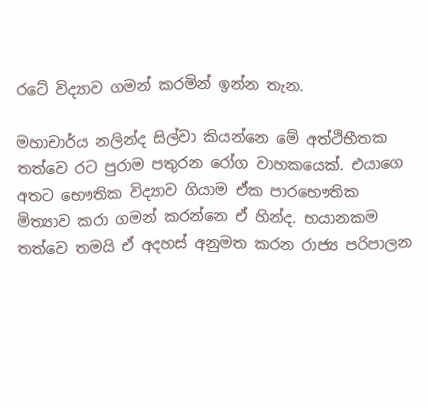රටේ විද්‍යාව ගමන් කරමින් ඉන්න තැන.

මහාචාර්ය නලින්ද සිල්වා කියන්නෙ මේ අත්ථිභීතක තත්වෙ රට පුරාම පතුරන රෝග වාහකයෙක්. එයාගෙ අතට භෞතික විද්‍යාව ගියාම ඒක පාරභෞතික මිත්‍යාව කරා ගමන් කරන්නෙ ඒ හින්ද. භයානකම තත්වෙ තමයි ඒ අදහස් අනුමත කරන රාජ්‍ය පරිපාලන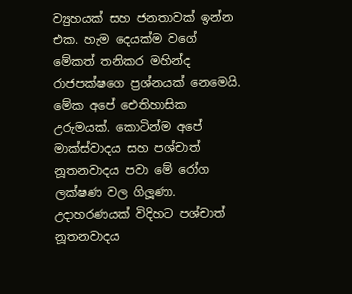ව්‍යුහයක් සහ ජනතාවක් ඉන්න එක. හැම දෙයක්ම වගේ මේකත් තනිකර මහින්ද රාජපක්ෂගෙ ප්‍රශ්නයක් නෙමෙයි. මේක අපේ ඓතිහාසික උරුමයක්. කොටින්ම අපේ මාක්ස්වාදය සහ පශ්චාත් නූතනවාදය පවා මේ රෝග ලක්ෂණ වල ගිලූණා. උදාහරණයක් විදිහට පශ්චාත් නූතනවාදය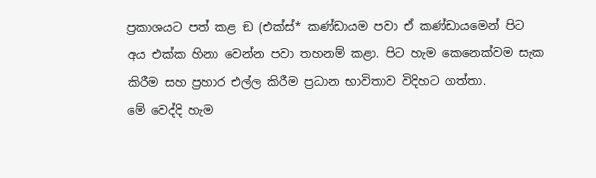ප්‍රකාශයට පත් කළ ඞ (එක්ස්* කණ්ඩායම පවා ඒ කණ්ඩායමෙන් පිට අය එක්ක හිනා වෙන්න පවා තහනම් කළා. පිට හැම කෙනෙක්වම සැක කිරීම සහ ප්‍රහාර එල්ල කිරීම ප්‍රධාන භාවිතාව විදිහට ගත්තා.
මේ වෙද්දි හැම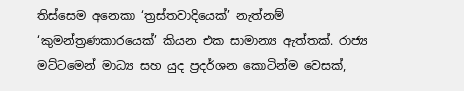තිස්සෙම අනෙකා ‘ත්‍රස්තවාදියෙක්’ නැත්නම් ‘කුමන්ත්‍රණකාරයෙක්’ කියන එක සාමාන්‍ය ඇත්තක්. රාජ්‍ය මට්ටමෙන් මාධ්‍ය සහ යුද ප්‍රදර්ශන කොටින්ම වෙසක්,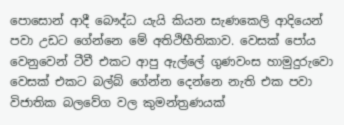පොසොන් ආදී බෞද්ධ යැයි කියන සැණකෙලි ආදියෙන් පවා උඩට ගේන්නෙ මේ අතිථිභීතිකාව. වෙසක් පෝය වෙනුවෙන් ටීවී එකට ආපු ඇල්ලේ ගුණවංස හාමුදුරුවො වෙසක් එකට බල්බ් ගේන්න දෙන්නෙ නැති එක පවා විජාතික බලවේග වල කුමන්ත්‍රණයක්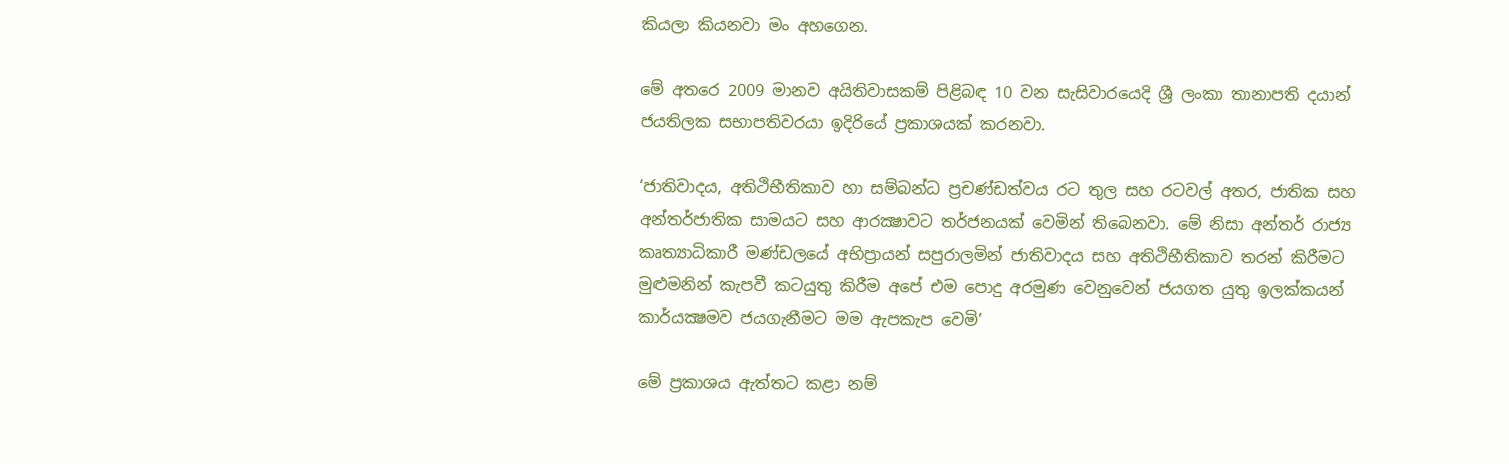කියලා කියනවා මං අහගෙන.

මේ අතරෙ 2009 මානව අයිතිවාසකම් පිළිබඳ 10 වන සැසිවාරයෙදි ශ්‍රී ලංකා තානාපති දයාන් ජයතිලක සභාපතිවරයා ඉදිරියේ ප්‍රකාශයක් කරනවා.

‘ජාතිවාදය, අතිථිභීතිකාව හා සම්බන්ධ ප්‍රචණ්ඩත්වය රට තුල සහ රටවල් අතර, ජාතික සහ අන්තර්ජාතික සාමයට සහ ආරක්‍ෂාවට තර්ජනයක් වෙමින් තිබෙනවා. මේ නිසා අන්තර් රාජ්‍ය කෘත්‍යාධිකාරී මණ්ඩලයේ අභිප්‍රායන් සපුරාලමින් ජාතිවාදය සහ අතිථිභීතිකාව තරන් කිරීමට මුළුමනින් කැපවී කටයුතු කිරීම අපේ එම පොදු අරමුණ වෙනුවෙන් ජයගත යුතු ඉලක්කයන් කාර්යක්‍ෂමව ජයගැනීමට මම ඇපකැප වෙමි’

මේ ප්‍රකාශය ඇත්තට කළා නම්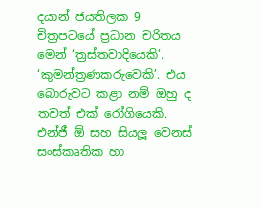දයාන් ජයතිලක 9 චිත්‍රපටයේ ප්‍රධාන චරිතය මෙන් ‘ත්‍රස්තවාදියෙකි’. ‘කුමන්ත්‍රණකරුවෙකි’. එය බොරුවට කළා නම් ඔහු ද තවත් එක් රෝගියෙකි. එන්ජී ඕ සහ සියලූ වෙනස් සංස්කෘතික හා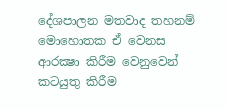දේශපාලන මතවාද තහනම් මොහොතක ඒ වෙනස ආරක්‍ෂා කිරීම වෙනුවෙන් කටයුතු කිරීම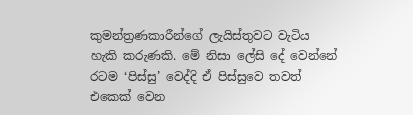කුමන්ත්‍රණකාරීන්ගේ ලැයිස්තුවට වැටිය හැකි කරුණකි. මේ නිසා ලේසි දේ වෙන්නේ රටම ‘පිස්සු’ වෙද්දි ඒ පිස්සුවෙ තවත් එකෙක් වෙන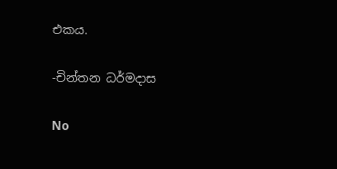එකය.

-චින්තන ධර්මදාස

No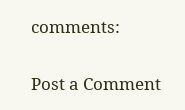comments:

Post a Comment